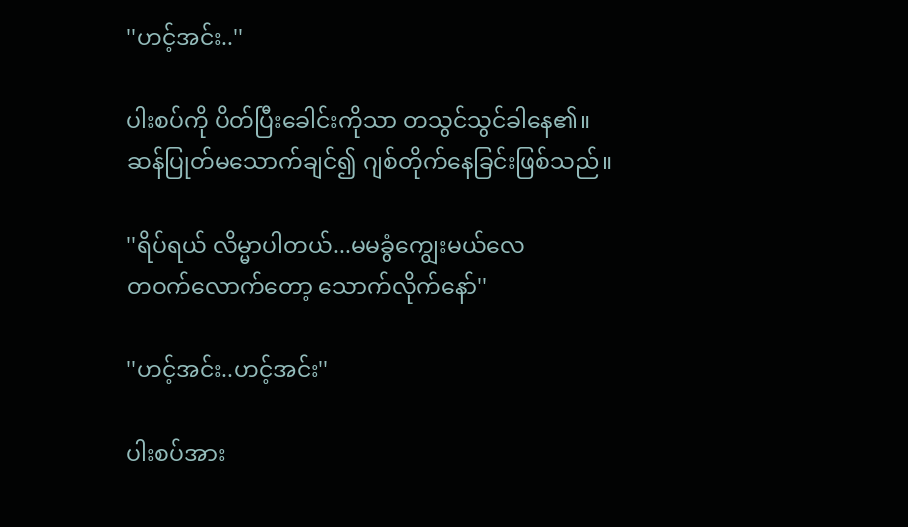''ဟင့်အင်း..''

ပါးစပ်ကို ပိတ်ပြီးခေါင်းကိုသာ တသွင်သွင်ခါနေ၏။
ဆန်ပြုတ်မသောက်ချင်၍ ဂျစ်တိုက်နေခြင်းဖြစ်သည်။

''ရိပ်ရယ် လိမ္မာပါတယ်...မမခွံကျွေးမယ်လေ
တဝက်လောက်တော့ သောက်လိုက်နော်''

''ဟင့်အင်း..ဟင့်အင်း''

ပါးစပ်အား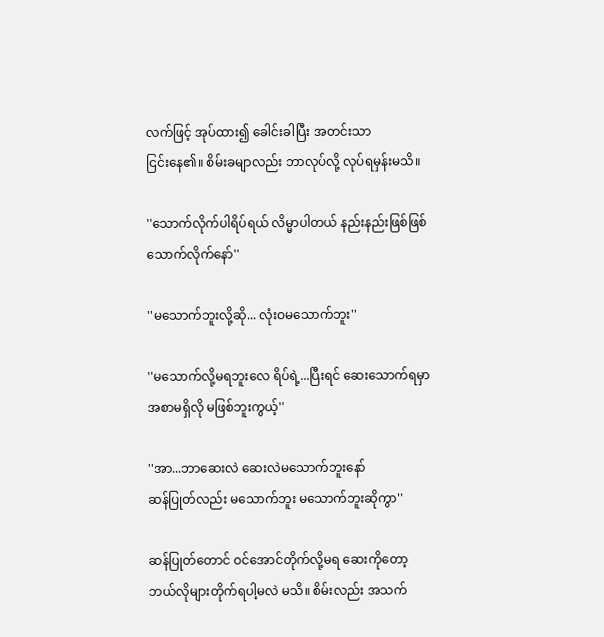လက်ဖြင့် အုပ်ထား၍ ခေါင်းခါပြီး အတင်းသာ
ငြင်းနေ၏။ စိမ်းခမျာလည်း ဘာလုပ်လို့ လုပ်ရမှန်းမသိ။

''သောက်လိုက်ပါရိပ်ရယ် လိမ္မာပါတယ် နည်းနည်းဖြစ်ဖြစ်
သောက်လိုက်နော်''

''မသောက်ဘူးလို့ဆို... လုံးဝမသောက်ဘူး''

''မသောက်လို့မရဘူးလေ ရိပ်ရဲ့...ပြီးရင် ဆေးသောက်ရမှာ
အစာမရှိလို မဖြစ်ဘူးကွယ့်''

''အာ...ဘာဆေးလဲ ဆေးလဲမသောက်ဘူးနော်
ဆန်ပြုတ်လည်း မသောက်ဘူး မသောက်ဘူးဆိုကွာ''

ဆန်ပြုတ်တောင် ဝင်အောင်တိုက်လို့မရ ဆေးကိုတော့
ဘယ်လိုများတိုက်ရပါ့မလဲ မသိ။ စိမ်းလည်း အသက်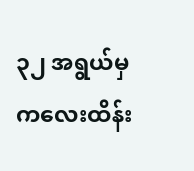၃၂ အရွယ်မှ ကလေးထိန်း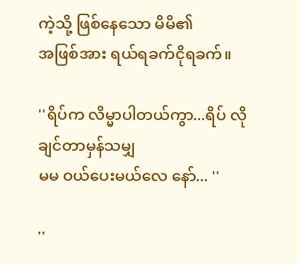ကဲ့သို့ ဖြစ်နေသော မိမိ၏
အဖြစ်အား ရယ်ရခက်ငိုရခက်။

''ရိပ်က လိမ္မာပါတယ်ကွာ...ရိပ် လိုချင်တာမှန်သမျှ
မမ ဝယ်ပေးမယ်လေ နော်... ''

''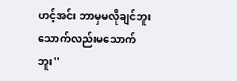ဟင့်အင်း ဘာမှမလိုချင်ဘူး သောက်လည်းမသောက်ဘူး''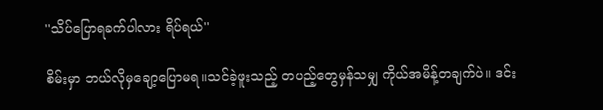''သိပ်ပြောရခက်ပါလား ရိပ်ရယ်''

စိမ်းမှာ ဘယ်လိုမှချော့ပြောမရ။သင်ခဲ့ဖူးသည့် တပည့်တွေမှန်သမျှ ကိုယ်အမိန့်တချက်ပဲ။ ဒင်း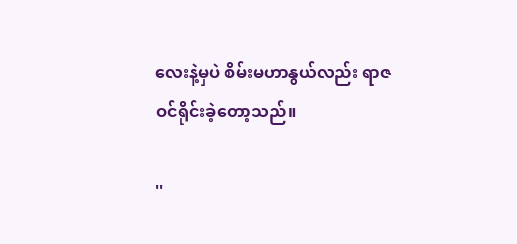လေးနဲ့မှပဲ စိမ်းမဟာနွယ်လည်း ရာဇဝင်ရိုင်းခဲ့တော့သည်။

''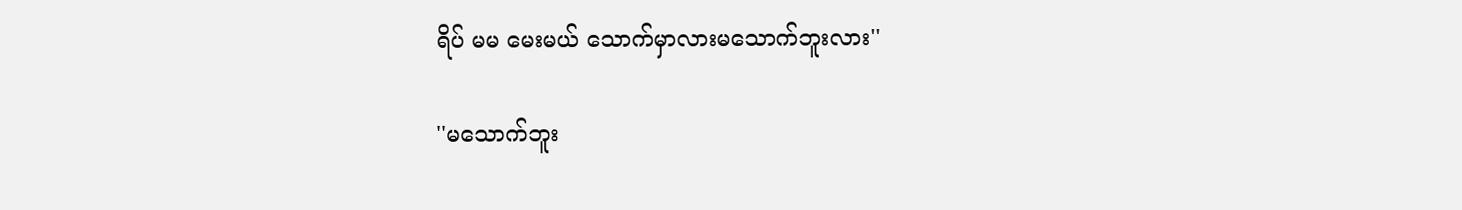ရိပ် မမ မေးမယ် သောက်မှာလားမသောက်ဘူးလား''

''မသောက်ဘူး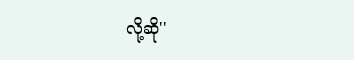လို့ဆို''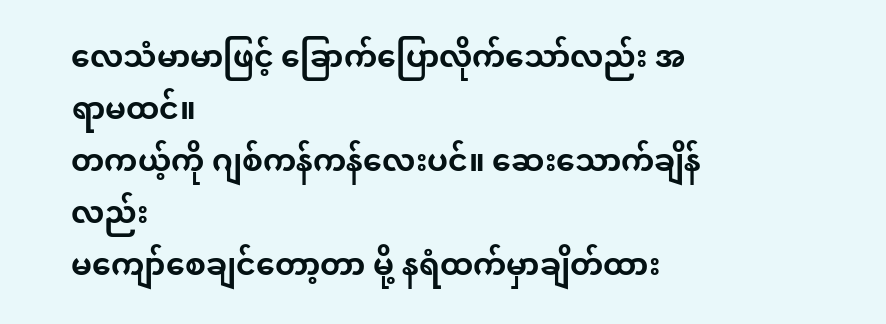လေသံမာမာဖြင့် ခြောက်ပြောလိုက်သော်လည်း အရာမထင်။
တကယ့်ကို ဂျစ်ကန်ကန်လေးပင်။ ဆေးသောက်ချိန်လည်း
မကျော်စေချင်တော့တာ မို့ နရံထက်မှာချိတ်ထား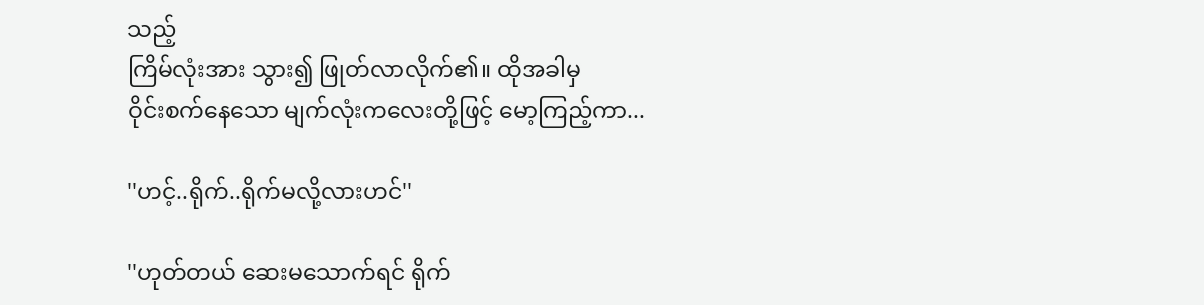သည့်
ကြိမ်လုံးအား သွား၍ ဖြုတ်လာလိုက်၏။ ထိုအခါမှ
ဝိုင်းစက်နေသော မျက်လုံးကလေးတို့ဖြင့် မော့ကြည့်ကာ...

''ဟင့်..ရိုက်..ရိုက်မလို့လားဟင်''

''ဟုတ်တယ် ဆေးမသောက်ရင် ရိုက်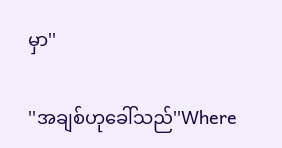မှာ''

''အချစ်ဟုခေါ်သည်''Where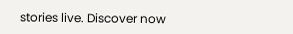stories live. Discover now